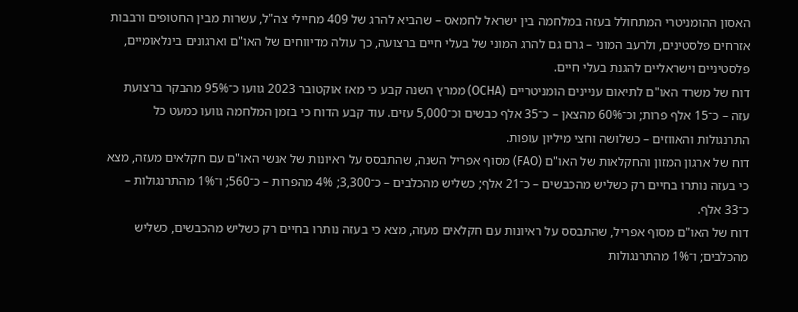האסון ההומניטרי המתחולל בעזה במלחמה בין ישראל לחמאס – שהביא להרג של 409 מחיילי צה"ל, עשרות מבין החטופים ורבבות אזרחים פלסטינים, ולרעב המוני – גרם גם להרג המוני של בעלי חיים ברצועה, כך עולה מדיווחים של האו"ם וארגונים בינלאומיים, פלסטיניים וישראליים להגנת בעלי חיים.
דוח של משרד האו"ם לתיאום עניינים הומניטריים (OCHA) ממרץ השנה קבע כי מאז אוקטובר 2023 גוועו כ־95% מהבקר ברצועת עזה – כ־15 אלף פרות; וכ־60% מהצאן – כ־35 אלף כבשים וכ־5,000 עזים. עוד קבע הדוח כי בזמן המלחמה גוועו כמעט כל התרנגולות והאווזים – כשלושה וחצי מיליון עופות.
דוח של ארגון המזון והחקלאות של האו"ם (FAO) מסוף אפריל השנה, שהתבסס על ראיונות של אנשי האו"ם עם חקלאים מעזה, מצא כי בעזה נותרו בחיים רק כשליש מהכבשים – כ־21 אלף; כשליש מהכלבים – כ־3,300; 4% מהפרות – כ־560; ו־1% מהתרנגולות – כ־33 אלף.
דוח של האו"ם מסוף אפריל, שהתבסס על ראיונות עם חקלאים מעזה, מצא כי בעזה נותרו בחיים רק כשליש מהכבשים, כשליש מהכלבים; ו־1% מהתרנגולות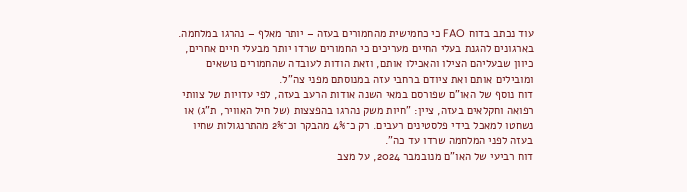עוד נכתב בדוח FAO כי כחמישית מהחמורים בעזה – יותר מאלף – נהרגו במלחמה. בארגונים להגנת בעלי החיים מעריכים כי החמורים שרדו יותר מבעלי חיים אחרים, כיוון שבעליהם הצילו והאכילו אותם, וזאת הודות לעובדה שהחמורים נושאים ומובילים אותם ואת ציודם ברחבי עזה במנוסתם מפני צה"ל.
דוח נוסף של האו"ם שפורסם במאי השנה אודות הרעב בעזה, לפי עדויות של צוותי רפואה וחקלאים בעזה, ציין: "חיות משק נהרגו בהפצצות (של חיל האוויר, ת"ג) או נשחטו למאכל בידי פלסטינים רעבים. רק כ־4% מהבקר וכ־2% מהתרנגולות שחיו בעזה לפני המלחמה שרדו עד כה".
דוח רביעי של האו"ם מנובמבר 2024, על מצב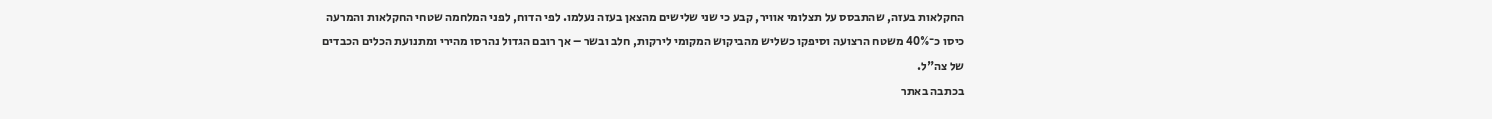החקלאות בעזה, שהתבסס על תצלומי אוויר, קבע כי שני שלישים מהצאן בעזה נעלמו. לפי הדוח, לפני המלחמה שטחי החקלאות והמרעה כיסו כ־40% משטח הרצועה וסיפקו כשליש מהביקוש המקומי לירקות, חלב ובשר – אך רובם הגדול נהרסו מהירי ומתנועת הכלים הכבדים של צה"ל.
בכתבה באתר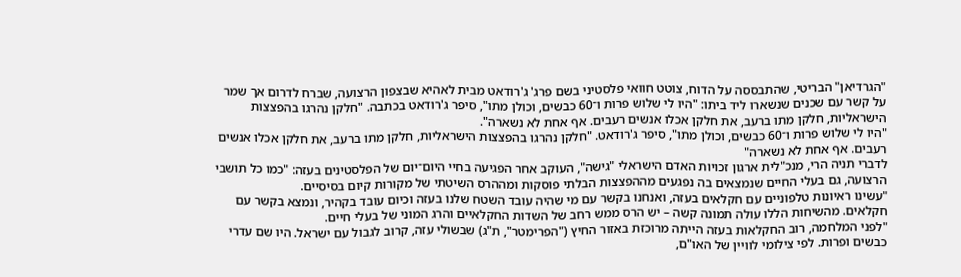"הגרדיאן" הבריטי, שהתבססה על הדוח, צוטט חוואי פלסטיני בשם פרג' ג'רודאט מבית לאהיא שבצפון הרצועה, שברח לדרום אך שמר על קשר עם שכנים שנשארו ליד ביתו: "היו לי שלוש פרות ו־60 כבשים, וכולן מתו", סיפר ג'רודאט בכתבה. "חלקן נהרגו בהפצצות הישראליות, חלקן מתו ברעב, את חלקן אכלו אנשים רעבים. אף אחת לא נשארה".
"היו לי שלוש פרות ו־60 כבשים, וכולן מתו", סיפר ג'רודאט. "חלקן נהרגו בהפצצות הישראליות, חלקן מתו ברעב, את חלקן אכלו אנשים רעבים. אף אחת לא נשארה"
לדברי תניה הרי, מנכ"לית ארגון זכויות האדם הישראלי "גישה", העוקב אחר הפגיעה בחיי היום־יום של הפלסטינים בעזה: "כמו כל תושבי הרצועה, גם בעלי החיים שנמצאים בה נפגעים מההפצצות הבלתי פוסקות ומההרס השיטתי של מקורות קיום בסיסיים.
"עשינו ראיונות טלפוניים עם חקלאים בעזה, ואנחנו בקשר עם מי שהיה עובד השטח שלנו בעזה וכיום עובד בקהיר, ונמצא בקשר עם חקלאים. מהשיחות הללו עולה תמונה קשה – יש הרס ממש רחב של השדות החקלאיים והרג המוני של בעלי חיים.
"לפני המלחמה, רוב החקלאות בעזה הייתה מרוכזת באזור החיץ ("הפרימטר", ת"ג) שבשולי עזה, קרוב לגבול עם ישראל. היו שם עדרי כבשים ופרות. לפי צילומי לוויין של האו"ם,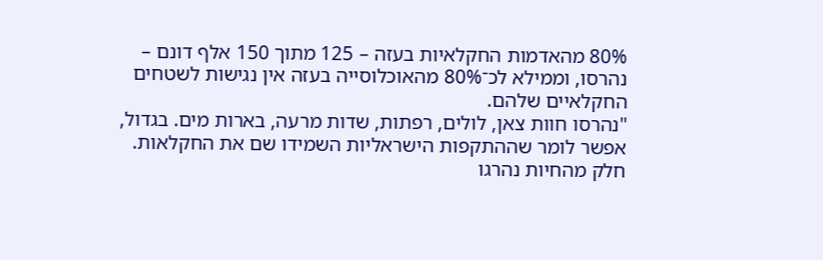80% מהאדמות החקלאיות בעזה – 125 מתוך 150 אלף דונם – נהרסו, וממילא לכ־80% מהאוכלוסייה בעזה אין נגישות לשטחים החקלאיים שלהם.
"נהרסו חוות צאן, לולים, רפתות, שדות מרעה, בארות מים. בגדול, אפשר לומר שההתקפות הישראליות השמידו שם את החקלאות. חלק מהחיות נהרגו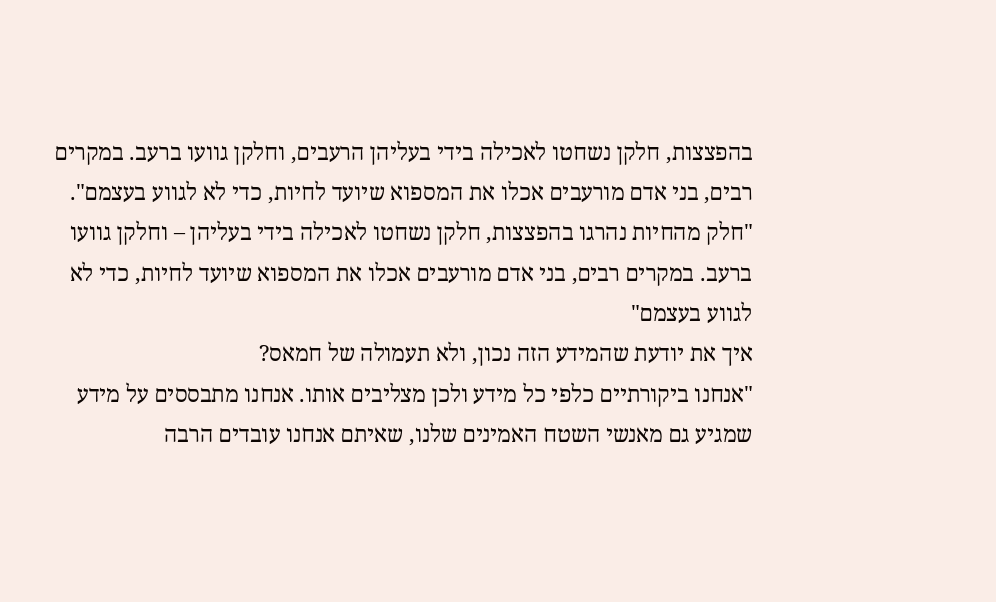בהפצצות, חלקן נשחטו לאכילה בידי בעליהן הרעבים, וחלקן גוועו ברעב. במקרים רבים, בני אדם מורעבים אכלו את המספוא שיועד לחיות, כדי לא לגווע בעצמם".
"חלק מהחיות נהרגו בהפצצות, חלקן נשחטו לאכילה בידי בעליהן – וחלקן גוועו ברעב. במקרים רבים, בני אדם מורעבים אכלו את המספוא שיועד לחיות, כדי לא לגווע בעצמם"
איך את יודעת שהמידע הזה נכון, ולא תעמולה של חמאס?
"אנחנו ביקורתיים כלפי כל מידע ולכן מצליבים אותו. אנחנו מתבססים על מידע שמגיע גם מאנשי השטח האמינים שלנו, שאיתם אנחנו עובדים הרבה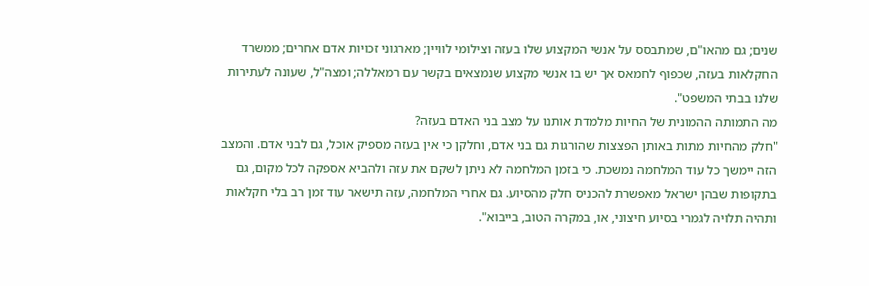שנים; גם מהאו"ם, שמתבסס על אנשי המקצוע שלו בעזה וצילומי לוויין; מארגוני זכויות אדם אחרים; ממשרד החקלאות בעזה, שכפוף לחמאס אך יש בו אנשי מקצוע שנמצאים בקשר עם רמאללה; ומצה"ל, שעונה לעתירות שלנו בבתי המשפט".
מה התמותה ההמונית של החיות מלמדת אותנו על מצב בני האדם בעזה?
"חלק מהחיות מתות באותן הפצצות שהורגות גם בני אדם, וחלקן כי אין בעזה מספיק אוכל, גם לבני אדם. והמצב הזה יימשך כל עוד המלחמה נמשכת. כי בזמן המלחמה לא ניתן לשקם את עזה ולהביא אספקה לכל מקום, גם בתקופות שבהן ישראל מאפשרת להכניס חלק מהסיוע. גם אחרי המלחמה, עזה תישאר עוד זמן רב בלי חקלאות ותהיה תלויה לגמרי בסיוע חיצוני, או, במקרה הטוב, בייבוא".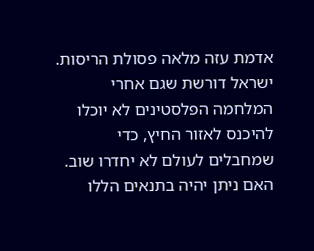אדמת עזה מלאה פסולת הריסות. ישראל דורשת שגם אחרי המלחמה הפלסטינים לא יוכלו להיכנס לאזור החיץ, כדי שמחבלים לעולם לא יחדרו שוב. האם ניתן יהיה בתנאים הללו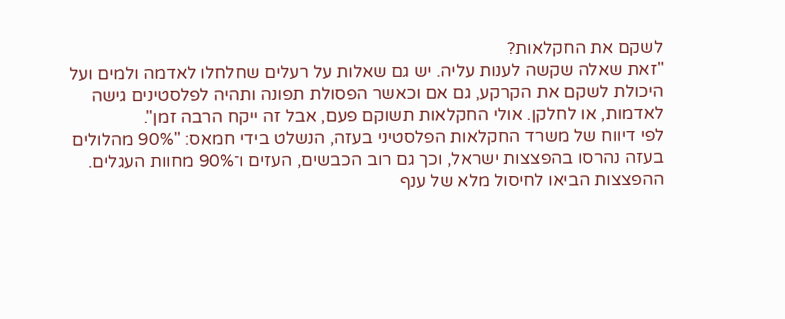לשקם את החקלאות?
"זאת שאלה שקשה לענות עליה. יש גם שאלות על רעלים שחלחלו לאדמה ולמים ועל היכולת לשקם את הקרקע, גם אם וכאשר הפסולת תפונה ותהיה לפלסטינים גישה לאדמות, או לחלקן. אולי החקלאות תשוקם פעם, אבל זה ייקח הרבה זמן".
לפי דיווח של משרד החקלאות הפלסטיני בעזה, הנשלט בידי חמאס: "90% מהלולים בעזה נהרסו בהפצצות ישראל, וכך גם רוב הכבשים, העזים ו־90% מחוות העגלים. ההפצצות הביאו לחיסול מלא של ענף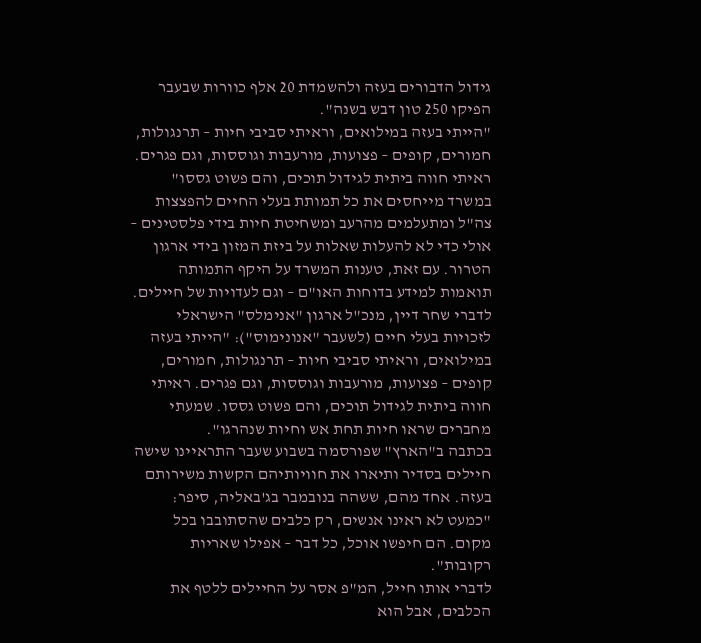גידול הדבורים בעזה ולהשמדת 20 אלף כוורות שבעבר הפיקו 250 טון דבש בשנה".
"הייתי בעזה במילואים, וראיתי סביבי חיות – תרנגולות, חמורים, קופים – פצועות, מורעבות וגוססות, וגם פגרים. ראיתי חווה ביתית לגידול תוכים, והם פשוט גססו"
במשרד מייחסים את כל תמותת בעלי החיים להפצצות צה"ל ומתעלמים מהרעב ומשחיטת חיות בידי פלסטינים – אולי כדי לא להעלות שאלות על ביזת המזון בידי ארגון הטרור. עם זאת, טענות המשרד על היקף התמותה תואמות למידע בדוחות האו"ם – וגם לעדויות של חיילים.
לדברי שחר דיין, מנכ"ל ארגון "אנימלס" הישראלי לזכויות בעלי חיים (לשעבר "אנונימוס"): "הייתי בעזה במילואים, וראיתי סביבי חיות – תרנגולות, חמורים, קופים – פצועות, מורעבות וגוססות, וגם פגרים. ראיתי חווה ביתית לגידול תוכים, והם פשוט גססו. שמעתי מחברים שראו חיות תחת אש וחיות שנהרגו".
בכתבה ב"הארץ" שפורסמה בשבוע שעבר התראיינו שישה חיילים בסדיר ותיארו את חוויותיהם הקשות משירותם בעזה. אחד מהם, ששהה בנובמבר בג'באליה, סיפר: "כמעט לא ראינו אנשים, רק כלבים שהסתובבו בכל מקום. הם חיפשו אוכל, כל דבר – אפילו שאריות רקובות".
לדברי אותו חייל, המ"פ אסר על החיילים ללטף את הכלבים, אבל הוא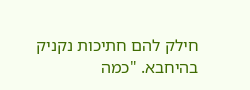חילק להם חתיכות נקניק בהיחבא. "כמה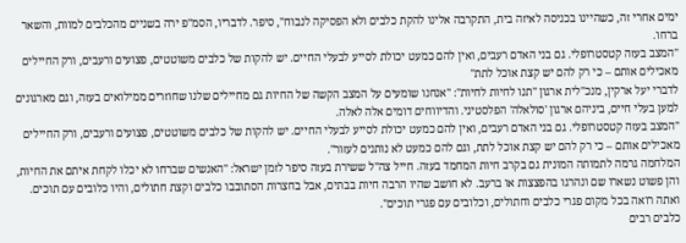ימים אחרי זה, כשהיינו בכניסה לאיזה בית, התקרבה אלינו להקת כלבים ולא הפסיקה לנבוח", סיפר. לדבריו, הסמ"פ ירה בשניים מהכלבים למוות, והשאר ברחו.
"המצב בעזה קטסטרופלי. גם בני האדם רעבים, ואין להם כמעט יכולת לסייע לבעלי החיים. יש להקות של כלבים משוטטים, פצועים ורעבים, ורק החיילים מאכילים אותם – כי רק להם יש קצת אוכל לתת"
לדברי יעל ארקין, מנכ"לית ארגון "תנו לחיות לחיות": "אנחנו שומעים על המצב הקשה של החיות גם מחיילים שלנו שחוזרים ממילואים בעזה, וגם מארגונים למען בעלי חיים, ביניהם ארגון 'סולאלה' הפלסטיני. והדיווחים דומים אלה לאלה.
"המצב בעזה קטסטרופלי. גם בני האדם רעבים, ואין להם כמעט יכולת לסייע לבעלי החיים. יש להקות של כלבים משוטטים, פצועים ורעבים, ורק החיילים מאכילים אותם – כי רק להם יש קצת אוכל לתת, וגם להם כמעט לא נותנים לעזור".
המלחמה גרמה לתמותה המונית גם בקרב חיות המחמד בעזה. חייל צה"ל ששירת בעזה סיפר לזמן ישראל: "האנשים שברחו לא יכלו לקחת איתם את החיות, והן פשוט נשארו שם ונהרגו בהפצצות או ברעב. לא חושב שהיו הרבה חיות בבתים, אבל בחצרות הסתובבו כלבים וקצת חתולים, והיו כלובים עם תוכים. ואתה רואה בכל מקום פגרי כלבים וחתולים, וכלובים עם פגרי תוכים".
כלבים רבים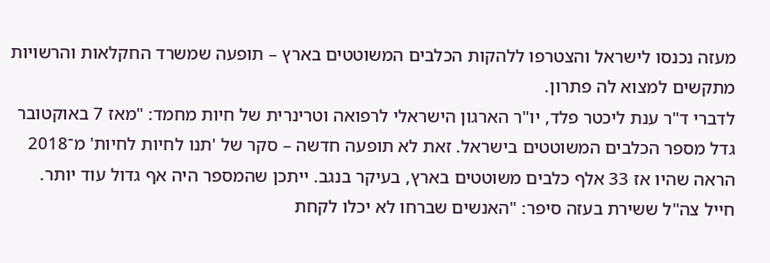מעזה נכנסו לישראל והצטרפו ללהקות הכלבים המשוטטים בארץ – תופעה שמשרד החקלאות והרשויות מתקשים למצוא לה פתרון.
לדברי ד"ר ענת ליכטר פלד, יו"ר הארגון הישראלי לרפואה וטרינרית של חיות מחמד: "מאז 7 באוקטובר גדל מספר הכלבים המשוטטים בישראל. זאת לא תופעה חדשה – סקר של 'תנו לחיות לחיות' מ־2018 הראה שהיו אז 33 אלף כלבים משוטטים בארץ, בעיקר בנגב. ייתכן שהמספר היה אף גדול עוד יותר.
חייל צה"ל ששירת בעזה סיפר: "האנשים שברחו לא יכלו לקחת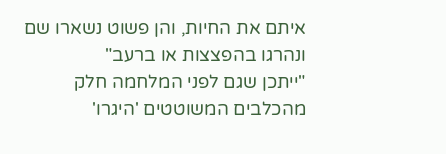איתם את החיות, והן פשוט נשארו שם ונהרגו בהפצצות או ברעב"
"ייתכן שגם לפני המלחמה חלק מהכלבים המשוטטים 'היגרו'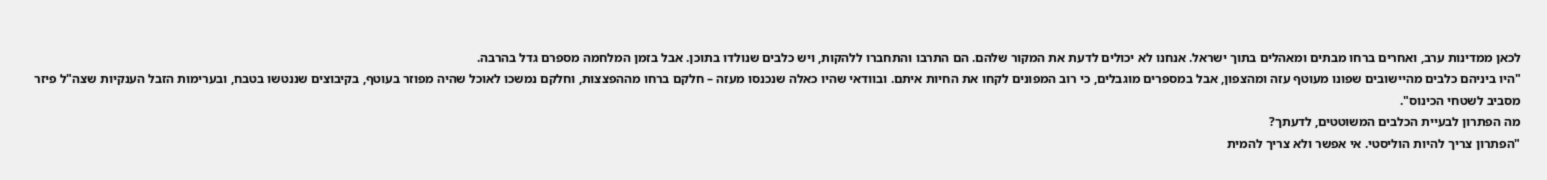לכאן ממדינות ערב, ואחרים ברחו מבתים ומאהלים בתוך ישראל. אנחנו לא יכולים לדעת את המקור שלהם. הם התרבו והתחברו ללהקות, ויש כלבים שנולדו בתוכן. אבל בזמן המלחמה מספרם גדל בהרבה.
"היו ביניהם כלבים מהיישובים שפונו מעוטף עזה ומהצפון, אבל במספרים מוגבלים, כי רוב המפונים לקחו את החיות איתם. ובוודאי שהיו כאלה שנכנסו מעזה – חלקם ברחו מההפצצות, וחלקם נמשכו לאוכל שהיה מפוזר בעוטף, בקיבוצים שננטשו בטבח, ובערימות הזבל הענקיות שצה"ל פיזר מסביב לשטחי הכינוס".
מה הפתרון לבעיית הכלבים המשוטטים, לדעתך?
"הפתרון צריך להיות הוליסטי. אי אפשר ולא צריך להמית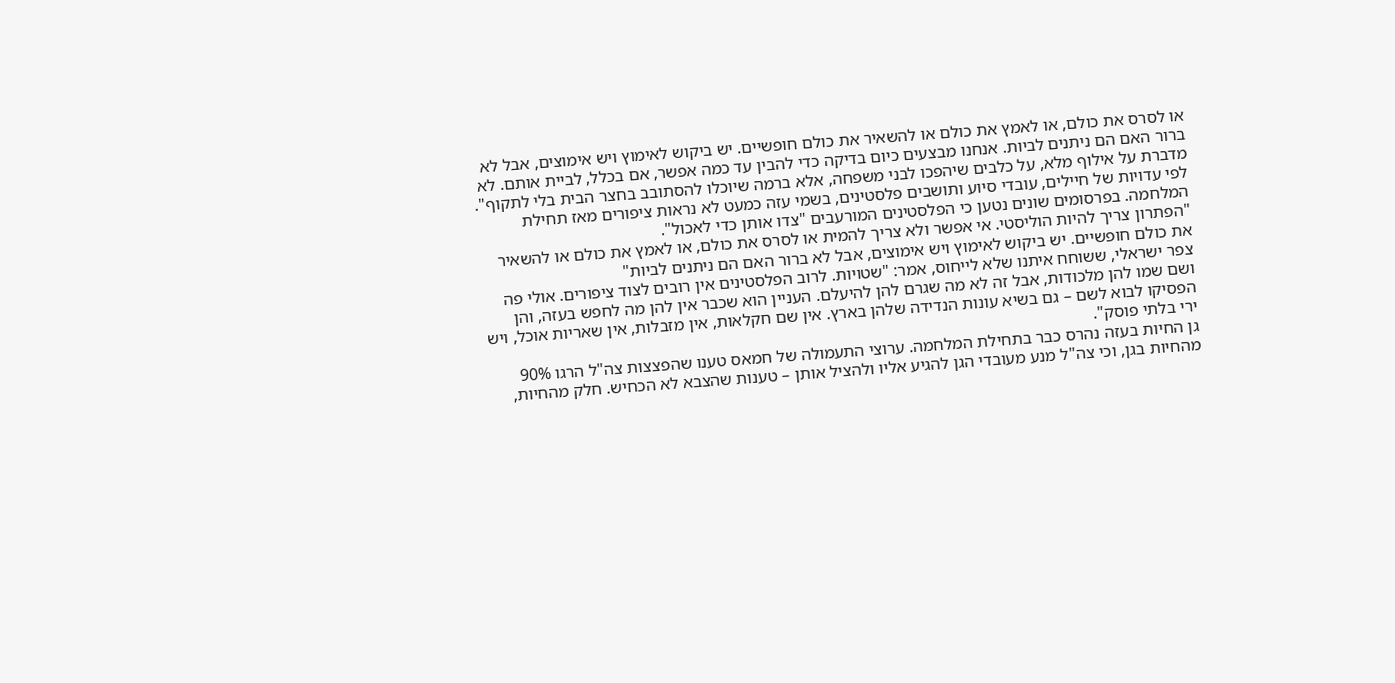או לסרס את כולם, או לאמץ את כולם או להשאיר את כולם חופשיים. יש ביקוש לאימוץ ויש אימוצים, אבל לא ברור האם הם ניתנים לביות. אנחנו מבצעים כיום בדיקה כדי להבין עד כמה אפשר, אם בכלל, לביית אותם. לא מדברת על אילוף מלא, על כלבים שיהפכו לבני משפחה, אלא ברמה שיוכלו להסתובב בחצר הבית בלי לתקוף".
לפי עדויות של חיילים, עובדי סיוע ותושבים פלסטינים, בשמי עזה כמעט לא נראות ציפורים מאז תחילת המלחמה. בפרסומים שונים נטען כי הפלסטינים המורעבים "צדו אותן כדי לאכול".
"הפתרון צריך להיות הוליסטי. אי אפשר ולא צריך להמית או לסרס את כולם, או לאמץ את כולם או להשאיר את כולם חופשיים. יש ביקוש לאימוץ ויש אימוצים, אבל לא ברור האם הם ניתנים לביות"
צפר ישראלי, ששוחח איתנו שלא לייחוס, אמר: "שטויות. לרוב הפלסטינים אין רובים לצוד ציפורים. אולי פה ושם שמו להן מלכודות, אבל זה לא מה שגרם להן להיעלם. העניין הוא שכבר אין להן מה לחפש בעזה, והן הפסיקו לבוא לשם – גם בשיא עונות הנדידה שלהן בארץ. אין שם חקלאות, אין מזבלות, אין שאריות אוכל, ויש ירי בלתי פוסק".
גן החיות בעזה נהרס כבר בתחילת המלחמה. ערוצי התעמולה של חמאס טענו שהפצצות צה"ל הרגו 90% מהחיות בגן, וכי צה"ל מנע מעובדי הגן להגיע אליו ולהציל אותן – טענות שהצבא לא הכחיש. חלק מהחיות,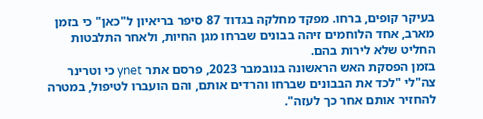בעיקר קופים, ברחו. מפקד מחלקה בגדוד 87 סיפר בריאיון ל"כאן" כי בזמן מארב, אחד הלוחמים זיהה בבונים שברחו מגן החיות, ולאחר התלבטות החליט שלא לירות בהם.
בזמן הפסקת האש הראשונה בנובמבר 2023, פרסם אתר ynet כי וטרינר צה"לי "לכד את הבבונים שברחו והרדים אותם, והם הועברו לטיפול, במטרה להחזיר אותם אחר כך לעזה".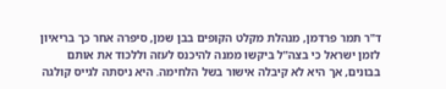ד"ר תמר פרדמן, מנהלת מקלט הקופים בבן שמן, סיפרה אחר כך בריאיון לזמן ישראל כי בצה"ל ביקשו ממנה להיכנס לעזה וללכוד את אותם בבונים, אך היא לא קיבלה אישור בשל הלחימה. היא ניסתה לגייס קולגה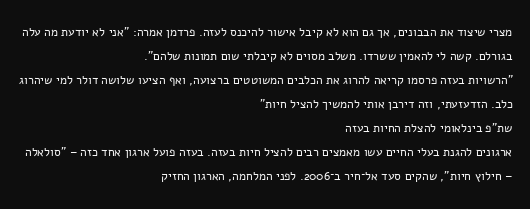מצרי שיצוד את הבבונים, אך גם הוא לא קיבל אישור להיכנס לעזה. פרדמן אמרה: "אני לא יודעת מה עלה בגורלם. קשה לי להאמין ששרדו. משלב מסוים לא קיבלתי שום תמונות שלהם".
"הרשויות בעזה פרסמו קריאה להרוג את הכלבים המשוטטים ברצועה, ואף הציעו שלושה דולר למי שיהרוג כלב. הזדעזעתי, וזה דירבן אותי להמשיך להציל חיות"
שת"פ בינלאומי להצלת החיות בעזה
ארגונים להגנת בעלי החיים עשו מאמצים רבים להציל חיות בעזה. בעזה פועל ארגון אחד כזה – "סולאלה – חילוץ חיות", שהקים סעד אל־חיר ב־2006. לפני המלחמה, הארגון החזיק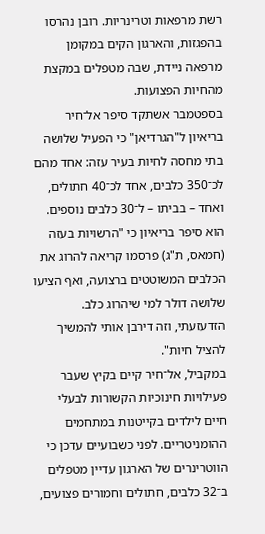רשת מרפאות וטרינריות. רובן נהרסו בהפגזות, והארגון הקים במקומן מרפאה ניידת, שבה מטפלים במקצת מהחיות הפצועות.
בספטמבר אשתקד סיפר אל־חיר בריאיון ל"הגרדיאן" כי הפעיל שלושה בתי מחסה לחיות בעיר עזה: אחד מהם לכ־350 כלבים, אחד לכ־40 חתולים, ואחד – בביתו – ל־30 כלבים נוספים. הוא סיפר בריאיון כי "הרשויות בעזה (חמאס, ת"ג) פרסמו קריאה להרוג את הכלבים המשוטטים ברצועה, ואף הציעו שלושה דולר למי שיהרוג כלב. הזדעזעתי, וזה דירבן אותי להמשיך להציל חיות".
במקביל, אל־חיר קיים בקיץ שעבר פעילויות חינוכיות הקשורות לבעלי חיים לילדים בקייטנות במתחמים ההומניטריים. לפני כשבועיים עדכן כי הווטרינרים של הארגון עדיין מטפלים ב־32 כלבים, חתולים וחמורים פצועים,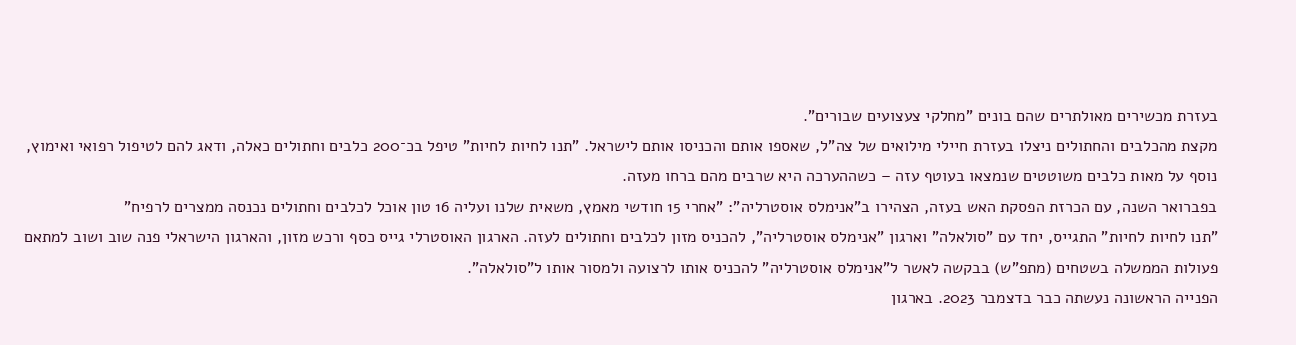בעזרת מכשירים מאולתרים שהם בונים "מחלקי צעצועים שבורים".
מקצת מהכלבים והחתולים ניצלו בעזרת חיילי מילואים של צה"ל, שאספו אותם והכניסו אותם לישראל. "תנו לחיות לחיות" טיפל בכ־200 כלבים וחתולים כאלה, ודאג להם לטיפול רפואי ואימוץ, נוסף על מאות כלבים משוטטים שנמצאו בעוטף עזה – כשההערכה היא שרבים מהם ברחו מעזה.
בפברואר השנה, עם הכרזת הפסקת האש בעזה, הצהירו ב"אנימלס אוסטרליה": "אחרי 15 חודשי מאמץ, משאית שלנו ועליה 16 טון אוכל לכלבים וחתולים נכנסה ממצרים לרפיח"
"תנו לחיות לחיות" התגייס, יחד עם "סולאלה" וארגון "אנימלס אוסטרליה", להכניס מזון לכלבים וחתולים לעזה. הארגון האוסטרלי גייס כסף ורכש מזון, והארגון הישראלי פנה שוב ושוב למתאם פעולות הממשלה בשטחים (מתפ"ש) בבקשה לאשר ל"אנימלס אוסטרליה" להכניס אותו לרצועה ולמסור אותו ל"סולאלה".
הפנייה הראשונה נעשתה כבר בדצמבר 2023. בארגון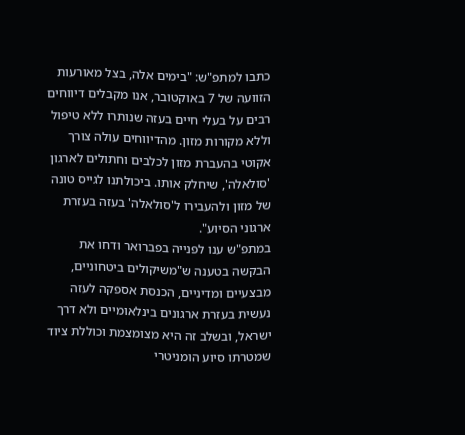כתבו למתפ"ש: "בימים אלה, בצל מאורעות הזוועה של 7 באוקטובר, אנו מקבלים דיווחים רבים על בעלי חיים בעזה שנותרו ללא טיפול וללא מקורות מזון. מהדיווחים עולה צורך אקוטי בהעברת מזון לכלבים וחתולים לארגון 'סולאלה', שיחלק אותו. ביכולתנו לגייס טונה של מזון ולהעבירו ל'סולאלה' בעזה בעזרת ארגוני הסיוע".
במתפ"ש ענו לפנייה בפברואר ודחו את הבקשה בטענה ש"משיקולים ביטחוניים, מבצעיים ומדיניים, הכנסת אספקה לעזה נעשית בעזרת ארגונים בינלאומיים ולא דרך ישראל, ובשלב זה היא מצומצמת וכוללת ציוד שמטרתו סיוע הומניטרי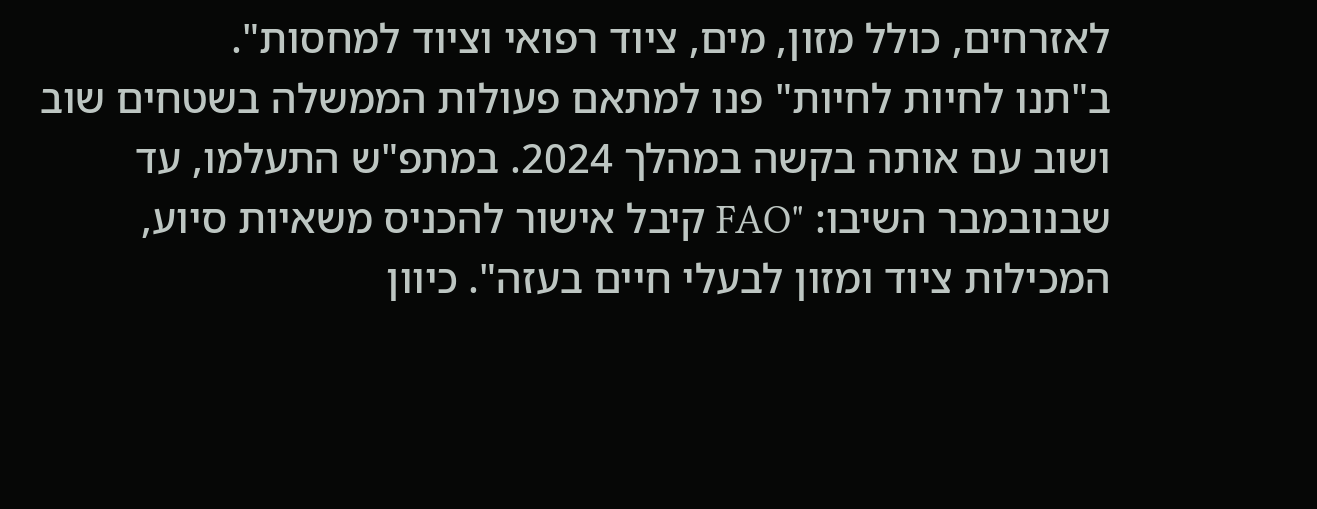לאזרחים, כולל מזון, מים, ציוד רפואי וציוד למחסות".
ב"תנו לחיות לחיות" פנו למתאם פעולות הממשלה בשטחים שוב ושוב עם אותה בקשה במהלך 2024. במתפ"ש התעלמו, עד שבנובמבר השיבו: "FAO קיבל אישור להכניס משאיות סיוע, המכילות ציוד ומזון לבעלי חיים בעזה". כיוון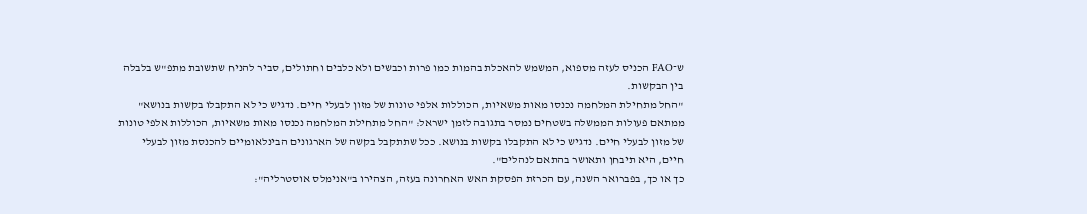ש־FAO הכניס לעזה מספוא, המשמש להאכלת בהמות כמו פרות וכבשים ולא כלבים וחתולים, סביר להניח שתשובת מתפ"ש בלבלה בין הבקשות.
"החל מתחילת המלחמה נכנסו מאות משאיות, הכוללות אלפי טונות של מזון לבעלי חיים. נדגיש כי לא התקבלו בקשות בנושא"
ממתאם פעולות הממשלה בשטחים נמסר בתגובה לזמן ישראל: "החל מתחילת המלחמה נכנסו מאות משאיות, הכוללות אלפי טונות של מזון לבעלי חיים. נדגיש כי לא התקבלו בקשות בנושא. ככל שתתקבל בקשה של הארגונים הבינלאומיים להכנסת מזון לבעלי חיים, היא תיבחן ותאושר בהתאם לנהלים".
כך או כך, בפברואר השנה, עם הכרזת הפסקת האש האחרונה בעזה, הצהירו ב"אנימלס אוסטרליה":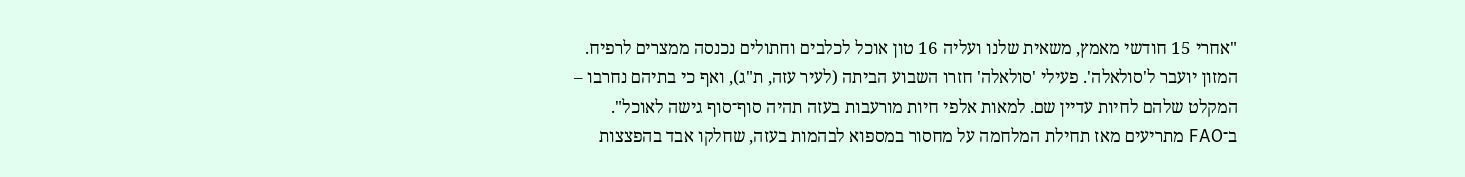"אחרי 15 חודשי מאמץ, משאית שלנו ועליה 16 טון אוכל לכלבים וחתולים נכנסה ממצרים לרפיח. המזון יועבר ל'סולאלה'. פעילי 'סולאלה' חזרו השבוע הביתה (לעיר עזה, ת"ג), ואף כי בתיהם נחרבו – המקלט שלהם לחיות עדיין שם. למאות אלפי חיות מורעבות בעזה תהיה סוף־סוף גישה לאוכל".
ב־FAO מתריעים מאז תחילת המלחמה על מחסור במספוא לבהמות בעזה, שחלקו אבד בהפצצות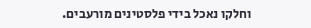וחלקו נאכל בידי פלסטינים מורעבים.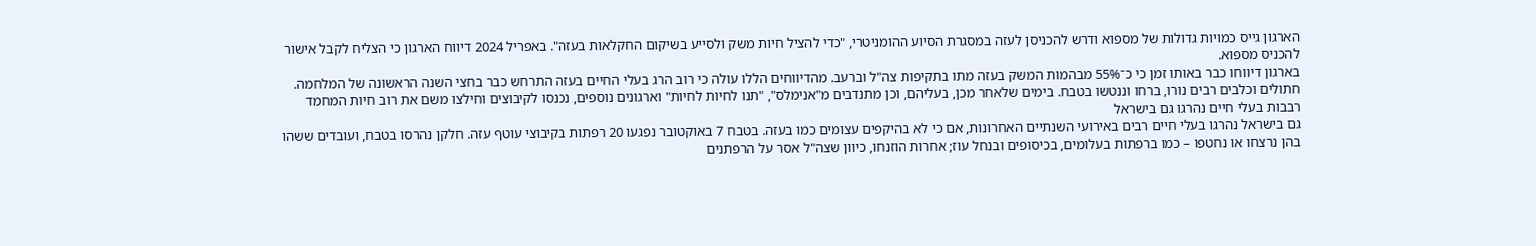הארגון גייס כמויות גדולות של מספוא ודרש להכניסן לעזה במסגרת הסיוע ההומניטרי, "כדי להציל חיות משק ולסייע בשיקום החקלאות בעזה". באפריל 2024 דיווח הארגון כי הצליח לקבל אישור להכניס מספוא.
בארגון דיווחו כבר באותו זמן כי כ־55% מבהמות המשק בעזה מתו בתקיפות צה"ל וברעב. מהדיווחים הללו עולה כי רוב הרג בעלי החיים בעזה התרחש כבר בחצי השנה הראשונה של המלחמה.
חתולים וכלבים רבים נורו, ברחו וננטשו בטבח. בימים שלאחר מכן, בעליהם, וכן מתנדבים מ"אנימלס", "תנו לחיות לחיות" וארגונים נוספים, נכנסו לקיבוצים וחילצו משם את רוב חיות המחמד
רבבות בעלי חיים נהרגו גם בישראל
גם בישראל נהרגו בעלי חיים רבים באירועי השנתיים האחרונות, אם כי לא בהיקפים עצומים כמו בעזה. בטבח 7 באוקטובר נפגעו 20 רפתות בקיבוצי עוטף עזה. חלקן נהרסו בטבח, ועובדים ששהו בהן נרצחו או נחטפו – כמו ברפתות בעלומים, בכיסופים ובנחל עוז; אחרות הוזנחו, כיוון שצה"ל אסר על הרפתנים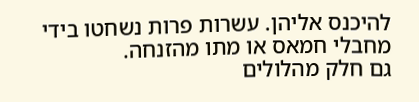להיכנס אליהן. עשרות פרות נשחטו בידי מחבלי חמאס או מתו מהזנחה.
גם חלק מהלולים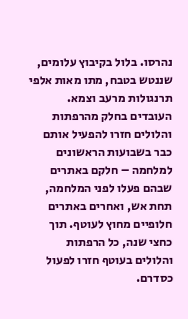נהרסו. בלול בקיבוץ עלומים, שננטש בטבח, מתו מאות אלפי תרנגולות מרעב וצמא. העובדים בחלק מהרפתות והלולים חזרו להפעיל אותם כבר בשבועות הראשונים למלחמה – חלקם באתרים שבהם פעלו לפני המלחמה, תחת אש, ואחרים באתרים חלופיים מחוץ לעוטף. תוך כחצי שנה, כל הרפתות והלולים בעוטף חזרו לפעול כסדרם.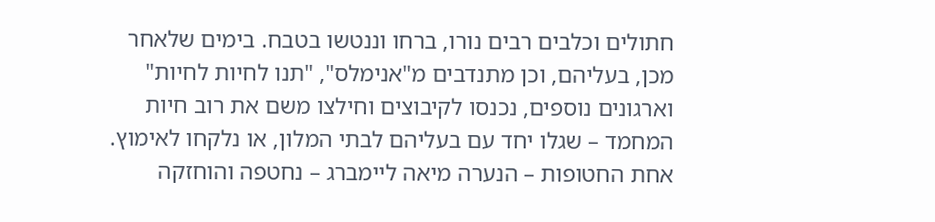חתולים וכלבים רבים נורו, ברחו וננטשו בטבח. בימים שלאחר מכן, בעליהם, וכן מתנדבים מ"אנימלס", "תנו לחיות לחיות" וארגונים נוספים, נכנסו לקיבוצים וחילצו משם את רוב חיות המחמד – שגלו יחד עם בעליהם לבתי המלון, או נלקחו לאימוץ. אחת החטופות – הנערה מיאה ליימברג – נחטפה והוחזקה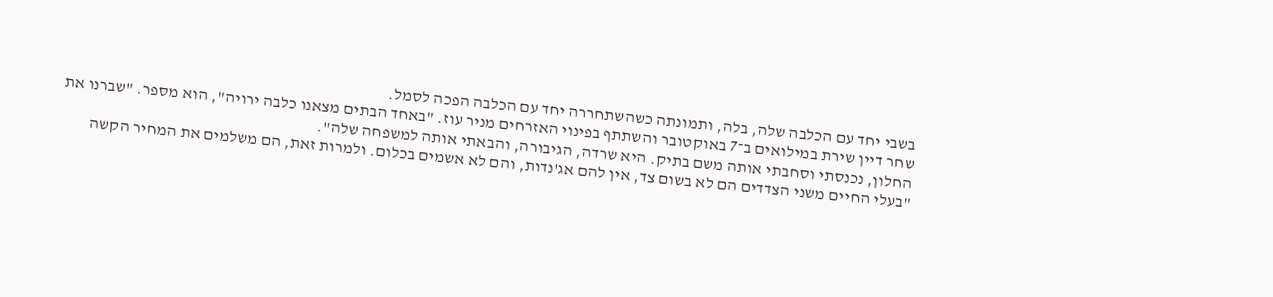בשבי יחד עם הכלבה שלה, בלה, ותמונתה כשהשתחררה יחד עם הכלבה הפכה לסמל.
שחר דיין שירת במילואים ב־7 באוקטובר והשתתף בפינוי האזרחים מניר עוז. "באחד הבתים מצאנו כלבה ירויה", הוא מספר. "שברנו את החלון, נכנסתי וסחבתי אותה משם בתיק. היא שרדה, הגיבורה, והבאתי אותה למשפחה שלה".
"בעלי החיים משני הצדדים הם לא בשום צד, אין להם אג'נדות, והם לא אשמים בכלום. ולמרות זאת, הם משלמים את המחיר הקשה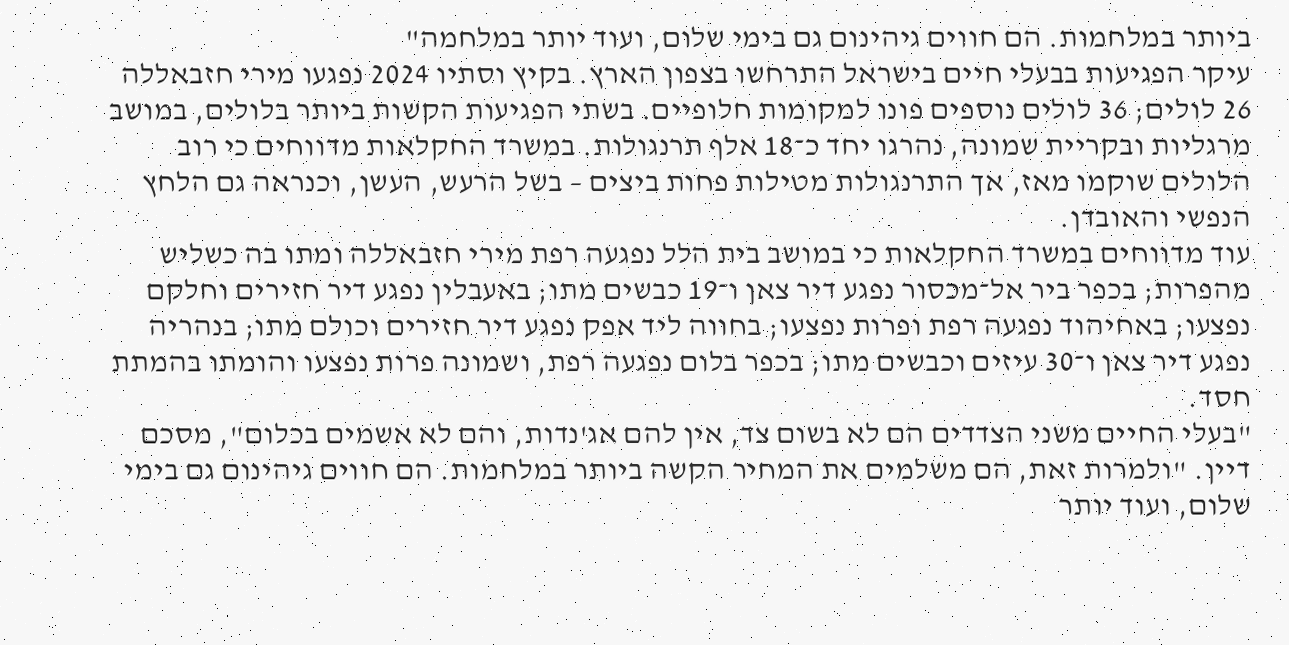ביותר במלחמות. הם חווים גיהינום גם בימי שלום, ועוד יותר במלחמה"
עיקר הפגיעות בבעלי חיים בישראל התרחשו בצפון הארץ. בקיץ וסתיו 2024 נפגעו מירי חזבאללה 26 לולים; 36 לולים נוספים פונו למקומות חלופיים. בשתי הפגיעות הקשות ביותר בלולים, במושב מרגליות ובקריית שמונה, נהרגו יחד כ־18 אלף תרנגולות. במשרד החקלאות מדווחים כי רוב הלולים שוקמו מאז, אך התרנגולות מטילות פחות ביצים – בשל הרעש, העשן, וכנראה גם הלחץ הנפשי והאובדן.
עוד מדווחים במשרד החקלאות כי במושב בית הלל נפגעה רפת מירי חזבאללה ומתו בה כשליש מהפרות; בכפר ביר אל־מכסור נפגע דיר צאן ו־19 כבשים מתו; באעבלין נפגע דיר חזירים וחלקם נפצעו; באחיהוד נפגעה רפת ופרות נפצעו; בחווה ליד אפק נפגע דיר חזירים וכולם מתו; בנהריה נפגע דיר צאן ו־30 עיזים וכבשים מתו; בכפר בלום נפגעה רפת, ושמונה פרות נפצעו והומתו בהמתת חסד.
"בעלי החיים משני הצדדים הם לא בשום צד, אין להם אג'נדות, והם לא אשמים בכלום", מסכם דיין. "ולמרות זאת, הם משלמים את המחיר הקשה ביותר במלחמות. הם חווים גיהינום גם בימי שלום, ועוד יותר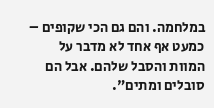במלחמה. והם גם הכי שקופים – כמעט אף אחד לא מדבר על המוות והסבל שלהם. אבל הם סובלים ומתים".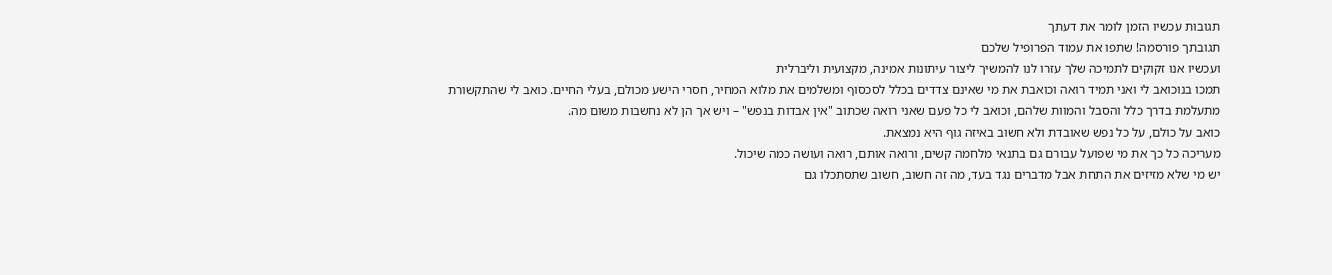תגובות עכשיו הזמן לומר את דעתך
תגובתך פורסמה! שתפו את עמוד הפרופיל שלכם
ועכשיו אנו זקוקים לתמיכה שלך עזרו לנו להמשיך ליצור עיתונות אמינה, מקצועית וליברלית
תמכו בנוכואב לי ואני תמיד רואה וכואבת את מי שאינם צדדים בכלל לסכסוף ומשלמים את מלוא המחיר, חסרי הישע מכולם, בעלי החיים. כואב לי שהתקשורת מתעלמת בדרך כלל והסבל והמוות שלהם, וכואב לי כל פעם שאני רואה שכתוב "אין אבדות בנפש" – ויש אך הן לא נחשבות משום מה.
כואב על כולם, על כל נפש שאובדת ולא חשוב באיזה גוף היא נמצאת.
מעריכה כל כך את מי שפועל עבורם גם בתנאי מלחמה קשים, ורואה אותם, רואה ועושה כמה שיכול.
יש מי שלא מזיזים את התחת אבל מדברים נגד בעד, מה זה חשוב, חשוב שתסתכלו גם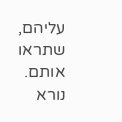עליהם, שתראו אותם.
נורא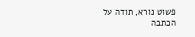פשוט נורא, תודה על הכתבה